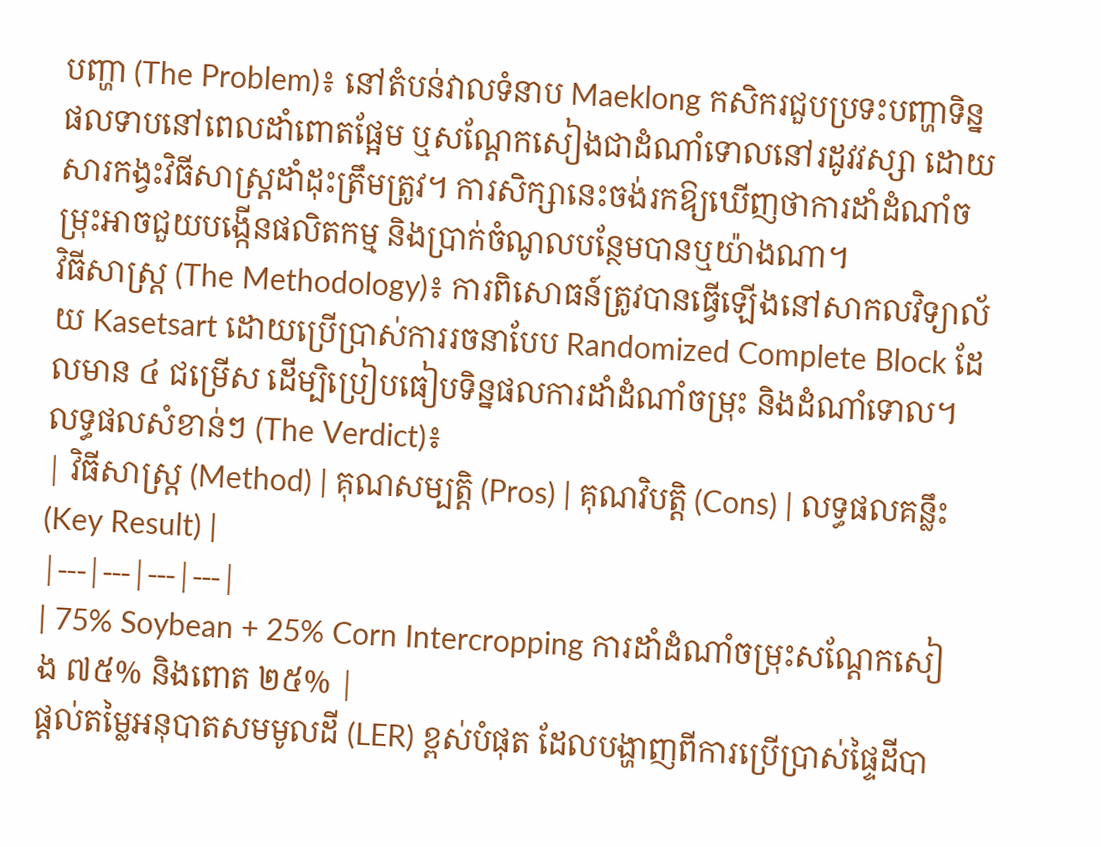បញ្ហា (The Problem)៖ នៅតំបន់វាលទំនាប Maeklong កសិករជួបប្រទះបញ្ហាទិន្នផលទាបនៅពេលដាំពោតផ្អែម ឬសណ្តែកសៀងជាដំណាំទោលនៅរដូវវស្សា ដោយសារកង្វះវិធីសាស្ត្រដាំដុះត្រឹមត្រូវ។ ការសិក្សានេះចង់រកឱ្យឃើញថាការដាំដំណាំចម្រុះអាចជួយបង្កើនផលិតកម្ម និងប្រាក់ចំណូលបន្ថែមបានឬយ៉ាងណា។
វិធីសាស្ត្រ (The Methodology)៖ ការពិសោធន៍ត្រូវបានធ្វើឡើងនៅសាកលវិទ្យាល័យ Kasetsart ដោយប្រើប្រាស់ការរចនាបែប Randomized Complete Block ដែលមាន ៤ ជម្រើស ដើម្បិប្រៀបធៀបទិន្នផលការដាំដំណាំចម្រុះ និងដំណាំទោល។
លទ្ធផលសំខាន់ៗ (The Verdict)៖
| វិធីសាស្ត្រ (Method) | គុណសម្បត្តិ (Pros) | គុណវិបត្តិ (Cons) | លទ្ធផលគន្លឹះ (Key Result) |
|---|---|---|---|
| 75% Soybean + 25% Corn Intercropping ការដាំដំណាំចម្រុះសណ្តែកសៀង ៧៥% និងពោត ២៥% |
ផ្តល់តម្លៃអនុបាតសមមូលដី (LER) ខ្ពស់បំផុត ដែលបង្ហាញពីការប្រើប្រាស់ផ្ទៃដីបា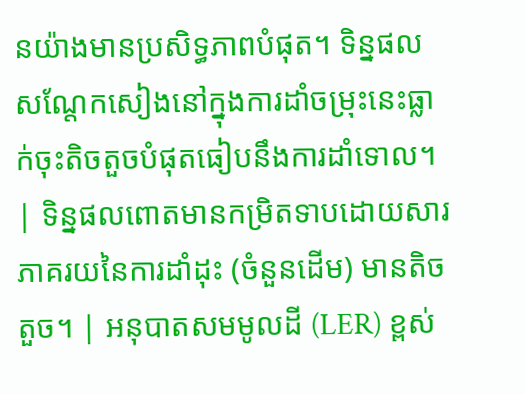នយ៉ាងមានប្រសិទ្ធភាពបំផុត។ ទិន្នផលសណ្តែកសៀងនៅក្នុងការដាំចម្រុះនេះធ្លាក់ចុះតិចតួចបំផុតធៀបនឹងការដាំទោល។ | ទិន្នផលពោតមានកម្រិតទាបដោយសារភាគរយនៃការដាំដុះ (ចំនួនដើម) មានតិចតួច។ | អនុបាតសមមូលដី (LER) ខ្ពស់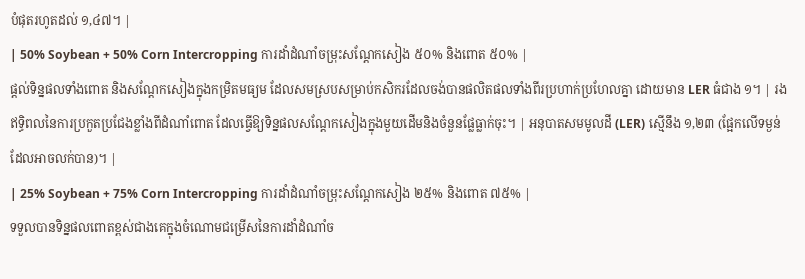បំផុតរហូតដល់ ១,៤៧។ |
| 50% Soybean + 50% Corn Intercropping ការដាំដំណាំចម្រុះសណ្តែកសៀង ៥០% និងពោត ៥០% |
ផ្តល់ទិន្នផលទាំងពោត និងសណ្តែកសៀងក្នុងកម្រិតមធ្យម ដែលសមស្របសម្រាប់កសិករដែលចង់បានផលិតផលទាំងពីរប្រហាក់ប្រហែលគ្នា ដោយមាន LER ធំជាង ១។ | រងឥទ្ធិពលនៃការប្រកួតប្រជែងខ្លាំងពីដំណាំពោត ដែលធ្វើឱ្យទិន្នផលសណ្តែកសៀងក្នុងមួយដើមនិងចំនួនផ្លែធ្លាក់ចុះ។ | អនុបាតសមមូលដី (LER) ស្មើនឹង ១,២៣ (ផ្អែកលើទម្ងន់ដែលអាចលក់បាន)។ |
| 25% Soybean + 75% Corn Intercropping ការដាំដំណាំចម្រុះសណ្តែកសៀង ២៥% និងពោត ៧៥% |
ទទួលបានទិន្នផលពោតខ្ពស់ជាងគេក្នុងចំណោមជម្រើសនៃការដាំដំណាំច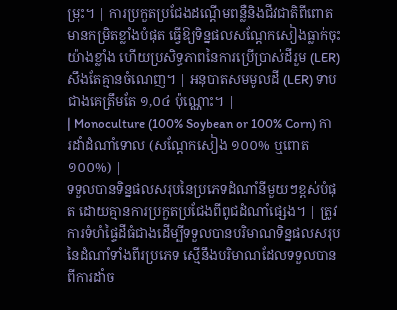ម្រុះ។ | ការប្រកួតប្រជែងដណ្តើមពន្លឺនិងជីវជាតិពីពោតមានកម្រិតខ្លាំងបំផុត ធ្វើឱ្យទិន្នផលសណ្តែកសៀងធ្លាក់ចុះយ៉ាងខ្លាំង ហើយប្រសិទ្ធភាពនៃការប្រើប្រាស់ដីរួម (LER) សឹងតែគ្មានចំណេញ។ | អនុបាតសមមូលដី (LER) ទាបជាងគេត្រឹមតែ ១,០៤ ប៉ុណ្ណោះ។ |
| Monoculture (100% Soybean or 100% Corn) ការដាំដំណាំទោល (សណ្តែកសៀង ១០០% ឬពោត ១០០%) |
ទទួលបានទិន្នផលសរុបនៃប្រភេទដំណាំនីមួយៗខ្ពស់បំផុត ដោយគ្មានការប្រកួតប្រជែងពីពូជដំណាំផ្សេង។ | ត្រូវការទំហំផ្ទៃដីធំជាងដើម្បីទទួលបានបរិមាណទិន្នផលសរុបនៃដំណាំទាំងពីរប្រភេទ ស្មើនឹងបរិមាណដែលទទួលបានពីការដាំច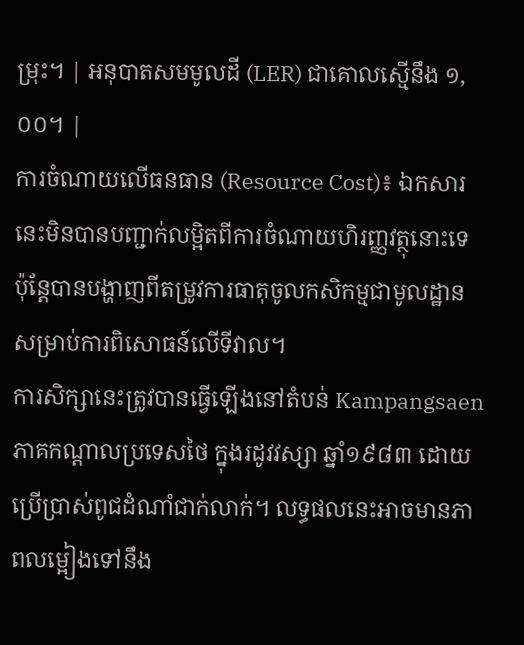ម្រុះ។ | អនុបាតសមមូលដី (LER) ជាគោលស្មើនឹង ១,០០។ |
ការចំណាយលើធនធាន (Resource Cost)៖ ឯកសារនេះមិនបានបញ្ជាក់លម្អិតពីការចំណាយហិរញ្ញវត្ថុនោះទេ ប៉ុន្តែបានបង្ហាញពីតម្រូវការធាតុចូលកសិកម្មជាមូលដ្ឋានសម្រាប់ការពិសោធន៍លើទីវាល។
ការសិក្សានេះត្រូវបានធ្វើឡើងនៅតំបន់ Kampangsaen ភាគកណ្តាលប្រទេសថៃ ក្នុងរដូវវស្សា ឆ្នាំ១៩៨៣ ដោយប្រើប្រាស់ពូជដំណាំជាក់លាក់។ លទ្ធផលនេះអាចមានភាពលម្អៀងទៅនឹង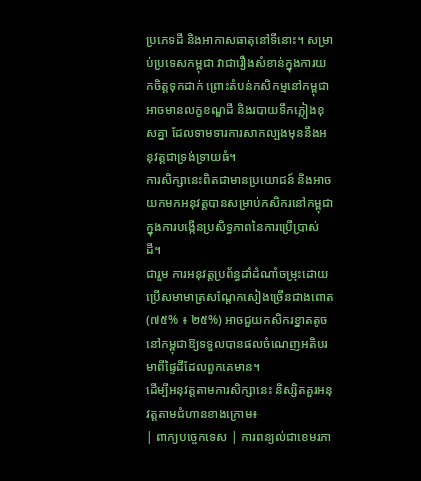ប្រភេទដី និងអាកាសធាតុនៅទីនោះ។ សម្រាប់ប្រទេសកម្ពុជា វាជារឿងសំខាន់ក្នុងការយកចិត្តទុកដាក់ ព្រោះតំបន់កសិកម្មនៅកម្ពុជាអាចមានលក្ខខណ្ឌដី និងរបាយទឹកភ្លៀងខុសគ្នា ដែលទាមទារការសាកល្បងមុននឹងអនុវត្តជាទ្រង់ទ្រាយធំ។
ការសិក្សានេះពិតជាមានប្រយោជន៍ និងអាចយកមកអនុវត្តបានសម្រាប់កសិករនៅកម្ពុជាក្នុងការបង្កើនប្រសិទ្ធភាពនៃការប្រើប្រាស់ដី។
ជារួម ការអនុវត្តប្រព័ន្ធដាំដំណាំចម្រុះដោយប្រើសមាមាត្រសណ្តែកសៀងច្រើនជាងពោត (៧៥% ៖ ២៥%) អាចជួយកសិករខ្នាតតូចនៅកម្ពុជាឱ្យទទួលបានផលចំណេញអតិបរមាពីផ្ទៃដីដែលពួកគេមាន។
ដើម្បីអនុវត្តតាមការសិក្សានេះ និស្សិតគួរអនុវត្តតាមជំហានខាងក្រោម៖
| ពាក្យបច្ចេកទេស | ការពន្យល់ជាខេមរភា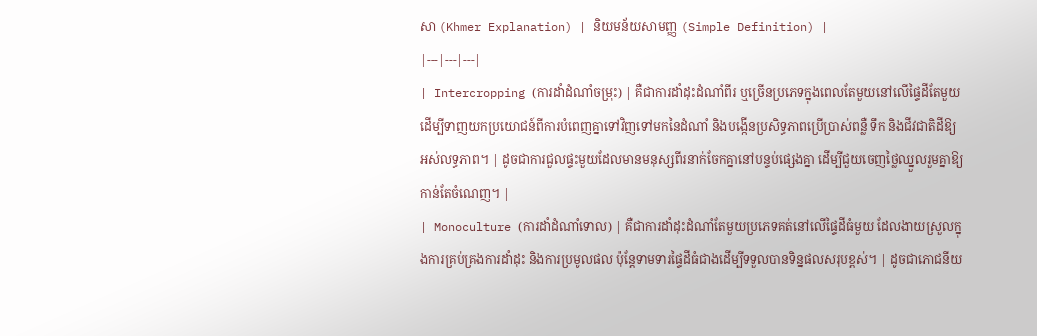សា (Khmer Explanation) | និយមន័យសាមញ្ញ (Simple Definition) |
|---|---|---|
| Intercropping (ការដាំដំណាំចម្រុះ) | គឺជាការដាំដុះដំណាំពីរ ឬច្រើនប្រភេទក្នុងពេលតែមួយនៅលើផ្ទៃដីតែមួយ ដើម្បីទាញយកប្រយោជន៍ពីការបំពេញគ្នាទៅវិញទៅមកនៃដំណាំ និងបង្កើនប្រសិទ្ធភាពប្រើប្រាស់ពន្លឺ ទឹក និងជីវជាតិដីឱ្យអស់លទ្ធភាព។ | ដូចជាការជួលផ្ទះមួយដែលមានមនុស្សពីរនាក់ចែកគ្នានៅបន្ទប់ផ្សេងគ្នា ដើម្បីជួយចេញថ្លៃឈ្នួលរួមគ្នាឱ្យកាន់តែចំណេញ។ |
| Monoculture (ការដាំដំណាំទោល) | គឺជាការដាំដុះដំណាំតែមួយប្រភេទគត់នៅលើផ្ទៃដីធំមួយ ដែលងាយស្រួលក្នុងការគ្រប់គ្រងការដាំដុះ និងការប្រមូលផល ប៉ុន្តែទាមទារផ្ទៃដីធំជាងដើម្បីទទួលបានទិន្នផលសរុបខ្ពស់។ | ដូចជាភោជនីយ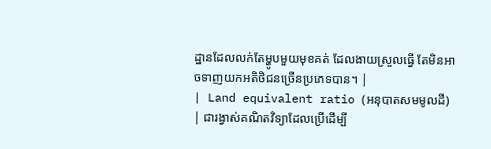ដ្ឋានដែលលក់តែម្ហូបមួយមុខគត់ ដែលងាយស្រួលធ្វើ តែមិនអាចទាញយកអតិថិជនច្រើនប្រភេទបាន។ |
| Land equivalent ratio (អនុបាតសមមូលដី) | ជារង្វាស់គណិតវិទ្យាដែលប្រើដើម្បី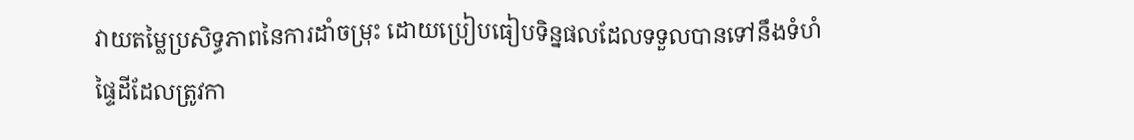វាយតម្លៃប្រសិទ្ធភាពនៃការដាំចម្រុះ ដោយប្រៀបធៀបទិន្នផលដែលទទួលបានទៅនឹងទំហំផ្ទៃដីដែលត្រូវកា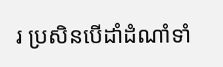រ ប្រសិនបើដាំដំណាំទាំ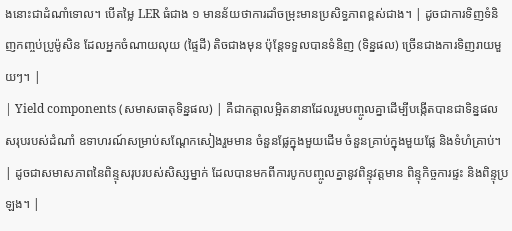ងនោះជាដំណាំទោល។ បើតម្លៃ LER ធំជាង ១ មានន័យថាការដាំចម្រុះមានប្រសិទ្ធភាពខ្ពស់ជាង។ | ដូចជាការទិញទំនិញកញ្ចប់ប្រូម៉ូសិន ដែលអ្នកចំណាយលុយ (ផ្ទៃដី) តិចជាងមុន ប៉ុន្តែទទួលបានទំនិញ (ទិន្នផល) ច្រើនជាងការទិញរាយមួយៗ។ |
| Yield components (សមាសធាតុទិន្នផល) | គឺជាកត្តាលម្អិតនានាដែលរួមបញ្ចូលគ្នាដើម្បីបង្កើតបានជាទិន្នផលសរុបរបស់ដំណាំ ឧទាហរណ៍សម្រាប់សណ្តែកសៀងរួមមាន ចំនួនផ្លែក្នុងមួយដើម ចំនួនគ្រាប់ក្នុងមួយផ្លែ និងទំហំគ្រាប់។ | ដូចជាសមាសភាពនៃពិន្ទុសរុបរបស់សិស្សម្នាក់ ដែលបានមកពីការបូកបញ្ចូលគ្នានូវពិន្ទុវត្តមាន ពិន្ទុកិច្ចការផ្ទះ និងពិន្ទុប្រឡង។ |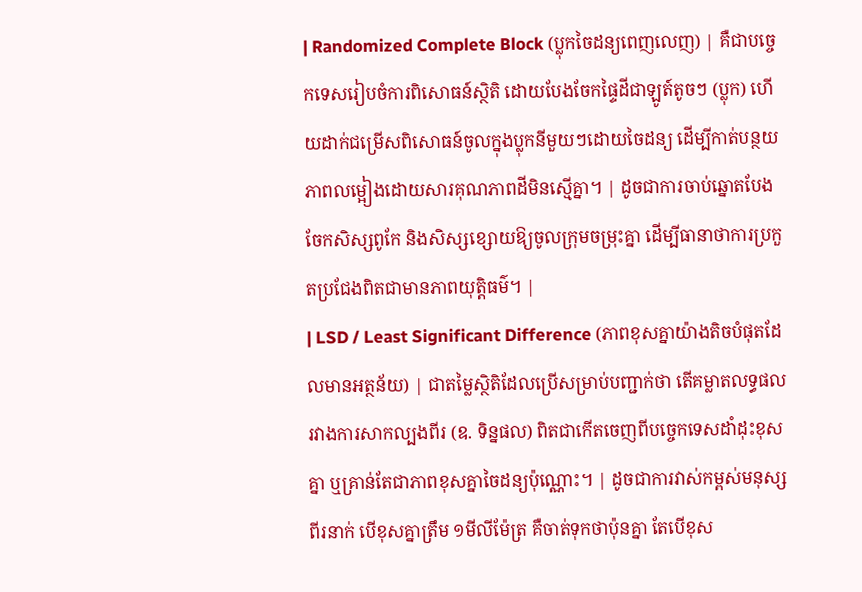| Randomized Complete Block (ប្លុកចៃដន្យពេញលេញ) | គឺជាបច្ចេកទេសរៀបចំការពិសោធន៍ស្ថិតិ ដោយបែងចែកផ្ទៃដីជាឡូត៍តូចៗ (ប្លុក) ហើយដាក់ជម្រើសពិសោធន៍ចូលក្នុងប្លុកនីមួយៗដោយចៃដន្យ ដើម្បីកាត់បន្ថយភាពលម្អៀងដោយសារគុណភាពដីមិនស្មើគ្នា។ | ដូចជាការចាប់ឆ្នោតបែងចែកសិស្សពូកែ និងសិស្សខ្សោយឱ្យចូលក្រុមចម្រុះគ្នា ដើម្បីធានាថាការប្រកួតប្រជែងពិតជាមានភាពយុត្តិធម៌។ |
| LSD / Least Significant Difference (ភាពខុសគ្នាយ៉ាងតិចបំផុតដែលមានអត្ថន័យ) | ជាតម្លៃស្ថិតិដែលប្រើសម្រាប់បញ្ជាក់ថា តើគម្លាតលទ្ធផលរវាងការសាកល្បងពីរ (ឧ. ទិន្នផល) ពិតជាកើតចេញពីបច្ចេកទេសដាំដុះខុសគ្នា ឬគ្រាន់តែជាភាពខុសគ្នាចៃដន្យប៉ុណ្ណោះ។ | ដូចជាការវាស់កម្ពស់មនុស្សពីរនាក់ បើខុសគ្នាត្រឹម ១មីលីម៉ែត្រ គឺចាត់ទុកថាប៉ុនគ្នា តែបើខុស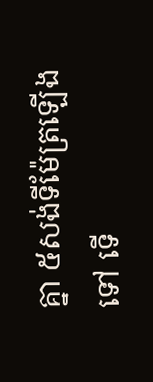គ្នា ៥សង់ទីម៉ែត្រឡើងទៅ ទើ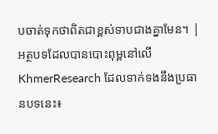បចាត់ទុកថាពិតជាខ្ពស់ទាបជាងគ្នាមែន។ |
អត្ថបទដែលបានបោះពុម្ពនៅលើ KhmerResearch ដែលទាក់ទងនឹងប្រធានបទនេះ៖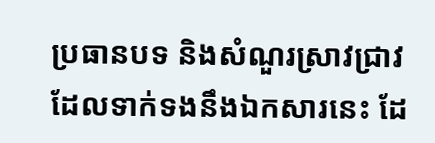ប្រធានបទ និងសំណួរស្រាវជ្រាវដែលទាក់ទងនឹងឯកសារនេះ ដែ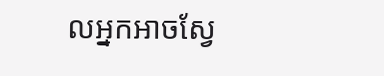លអ្នកអាចស្វែ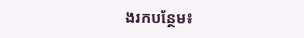ងរកបន្ថែម៖